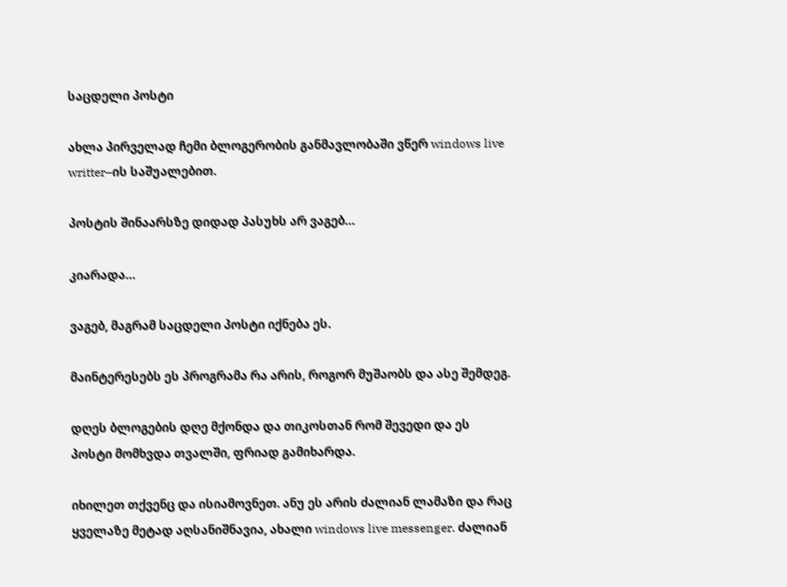საცდელი პოსტი

ახლა პირველად ჩემი ბლოგერობის განმავლობაში ვწერ windows live writter–ის საშუალებით.

პოსტის შინაარსზე დიდად პასუხს არ ვაგებ…

კიარადა…

ვაგებ, მაგრამ საცდელი პოსტი იქნება ეს.

მაინტერესებს ეს პროგრამა რა არის, როგორ მუშაობს და ასე შემდეგ.

დღეს ბლოგების დღე მქონდა და თიკოსთან რომ შევედი და ეს პოსტი მომხვდა თვალში, ფრიად გამიხარდა.

იხილეთ თქვენც და ისიამოვნეთ. ანუ ეს არის ძალიან ლამაზი და რაც ყველაზე მეტად აღსანიშნავია, ახალი windows live messenger. ძალიან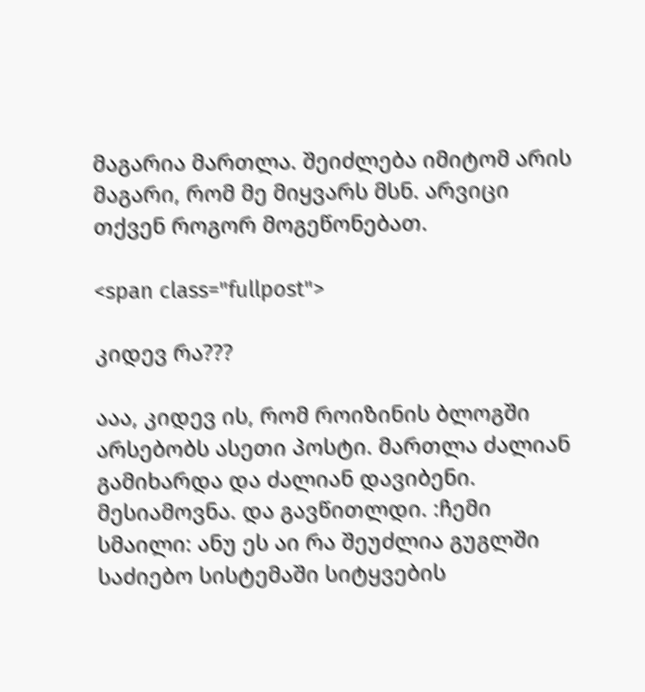მაგარია მართლა. შეიძლება იმიტომ არის მაგარი, რომ მე მიყვარს მსნ. არვიცი თქვენ როგორ მოგეწონებათ.

<span class="fullpost">

კიდევ რა???

ააა, კიდევ ის, რომ როიზინის ბლოგში არსებობს ასეთი პოსტი. მართლა ძალიან გამიხარდა და ძალიან დავიბენი. მესიამოვნა. და გავწითლდი. :ჩემი სმაილი: ანუ ეს აი რა შეუძლია გუგლში საძიებო სისტემაში სიტყვების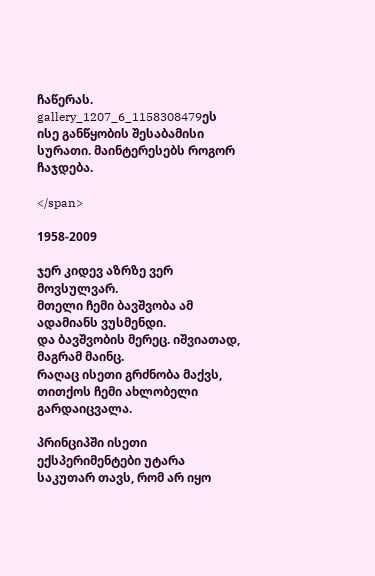ჩაწერას.
gallery_1207_6_1158308479ეს ისე განწყობის შესაბამისი სურათი. მაინტერესებს როგორ ჩაჯდება.

</span>

1958-2009

ჯერ კიდევ აზრზე ვერ მოვსულვარ.
მთელი ჩემი ბავშვობა ამ ადამიანს ვუსმენდი.
და ბავშვობის მერეც. იშვიათად, მაგრამ მაინც.
რაღაც ისეთი გრძნობა მაქვს, თითქოს ჩემი ახლობელი გარდაიცვალა.

პრინციპში ისეთი ექსპერიმენტები უტარა საკუთარ თავს, რომ არ იყო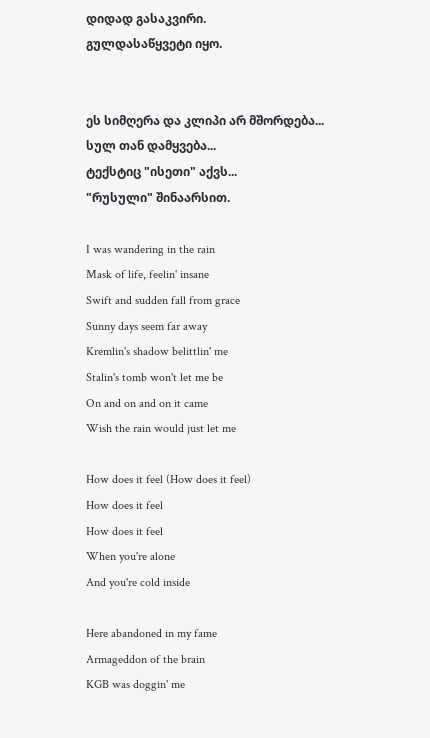დიდად გასაკვირი.
გულდასაწყვეტი იყო.


ეს სიმღერა და კლიპი არ მშორდება...
სულ თან დამყვება...
ტექსტიც "ისეთი" აქვს...
"რუსული" შინაარსით.

I was wandering in the rain
Mask of life, feelin' insane
Swift and sudden fall from grace
Sunny days seem far away
Kremlin's shadow belittlin' me
Stalin's tomb won't let me be
On and on and on it came
Wish the rain would just let me

How does it feel (How does it feel)
How does it feel
How does it feel
When you're alone
And you're cold inside

Here abandoned in my fame
Armageddon of the brain
KGB was doggin' me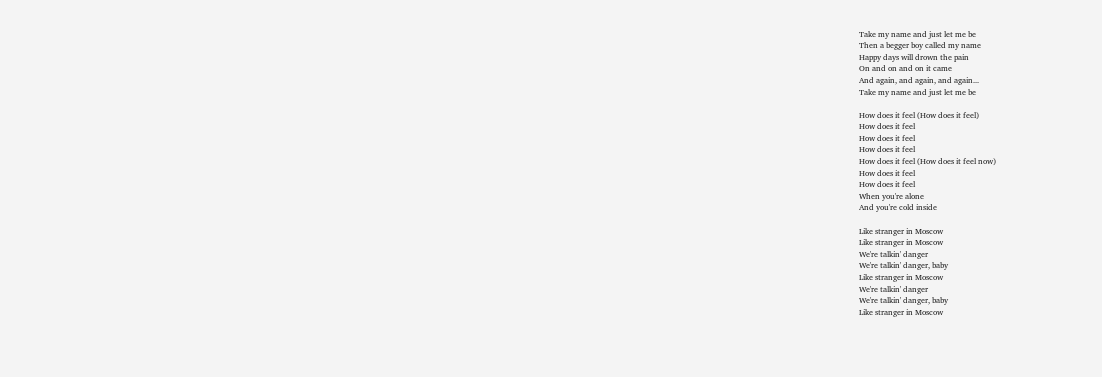Take my name and just let me be
Then a begger boy called my name
Happy days will drown the pain
On and on and on it came
And again, and again, and again...
Take my name and just let me be

How does it feel (How does it feel)
How does it feel
How does it feel
How does it feel
How does it feel (How does it feel now)
How does it feel
How does it feel
When you're alone
And you're cold inside

Like stranger in Moscow
Like stranger in Moscow
We're talkin' danger
We're talkin' danger, baby
Like stranger in Moscow
We're talkin' danger
We're talkin' danger, baby
Like stranger in Moscow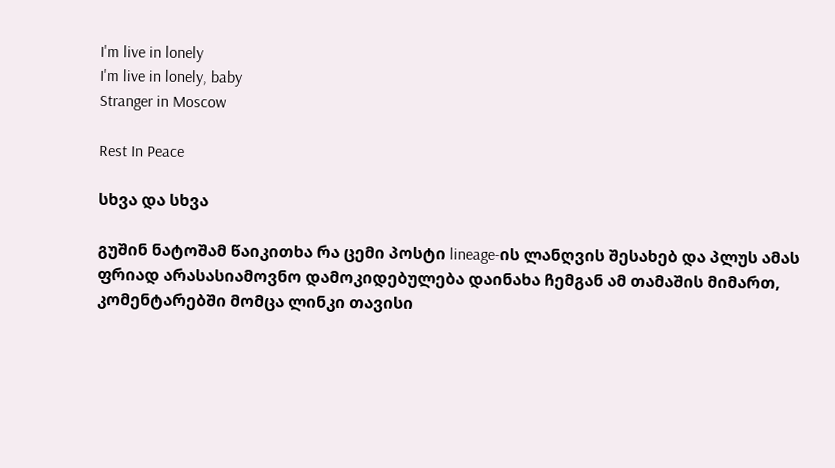I'm live in lonely
I'm live in lonely, baby
Stranger in Moscow

Rest In Peace

სხვა და სხვა

გუშინ ნატოშამ წაიკითხა რა ცემი პოსტი lineage-ის ლანღვის შესახებ და პლუს ამას ფრიად არასასიამოვნო დამოკიდებულება დაინახა ჩემგან ამ თამაშის მიმართ, კომენტარებში მომცა ლინკი თავისი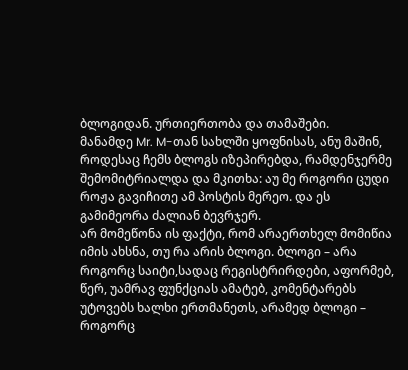ბლოგიდან. ურთიერთობა და თამაშები.
მანამდე Mr. M-თან სახლში ყოფნისას, ანუ მაშინ, როდესაც ჩემს ბლოგს იზეპირებდა, რამდენჯერმე შემომიტრიალდა და მკითხა: აუ მე როგორი ცუდი როჟა გავიჩითე ამ პოსტის მერეო. და ეს გამიმეორა ძალიან ბევრჯერ.
არ მომეწონა ის ფაქტი, რომ არაერთხელ მომიწია იმის ახსნა, თუ რა არის ბლოგი. ბლოგი – არა როგორც საიტი,სადაც რეგისტრირდები, აფორმებ, წერ, უამრავ ფუნქციას ამატებ, კომენტარებს უტოვებს ხალხი ერთმანეთს, არამედ ბლოგი – როგორც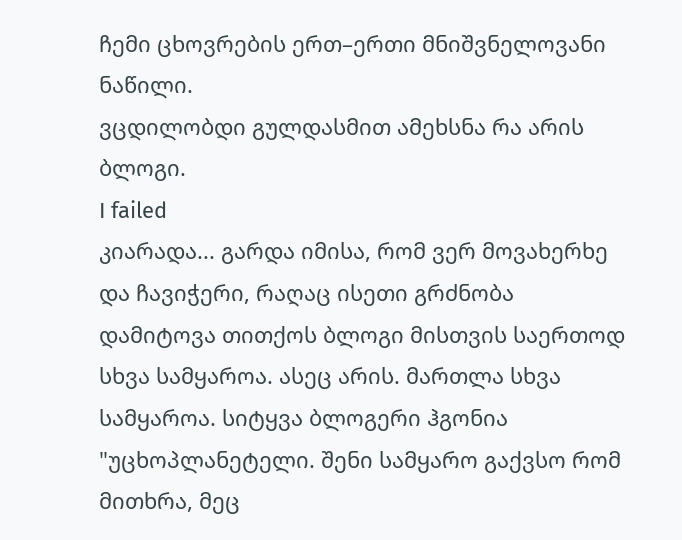ჩემი ცხოვრების ერთ–ერთი მნიშვნელოვანი ნაწილი.
ვცდილობდი გულდასმით ამეხსნა რა არის ბლოგი.
I failed
კიარადა... გარდა იმისა, რომ ვერ მოვახერხე და ჩავიჭერი, რაღაც ისეთი გრძნობა დამიტოვა თითქოს ბლოგი მისთვის საერთოდ სხვა სამყაროა. ასეც არის. მართლა სხვა სამყაროა. სიტყვა ბლოგერი ჰგონია "უცხოპლანეტელი. შენი სამყარო გაქვსო რომ მითხრა, მეც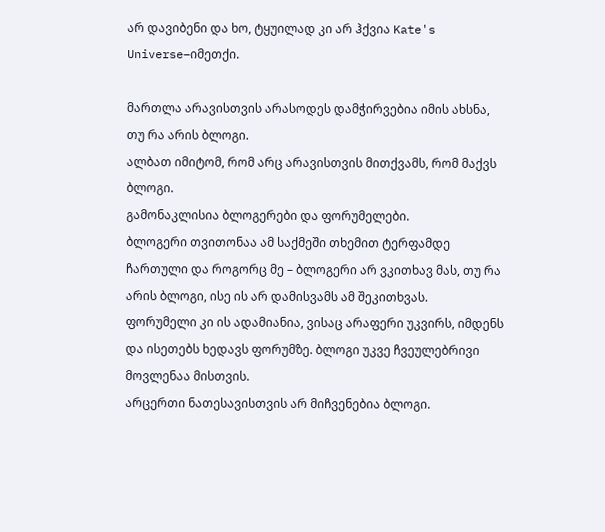არ დავიბენი და ხო, ტყუილად კი არ ჰქვია Kate's Universe–იმეთქი.

მართლა არავისთვის არასოდეს დამჭირვებია იმის ახსნა, თუ რა არის ბლოგი.
ალბათ იმიტომ, რომ არც არავისთვის მითქვამს, რომ მაქვს ბლოგი.
გამონაკლისია ბლოგერები და ფორუმელები.
ბლოგერი თვითონაა ამ საქმეში თხემით ტერფამდე ჩართული და როგორც მე – ბლოგერი არ ვკითხავ მას, თუ რა არის ბლოგი, ისე ის არ დამისვამს ამ შეკითხვას.
ფორუმელი კი ის ადამიანია, ვისაც არაფერი უკვირს, იმდენს და ისეთებს ხედავს ფორუმზე. ბლოგი უკვე ჩვეულებრივი მოვლენაა მისთვის.
არცერთი ნათესავისთვის არ მიჩვენებია ბლოგი.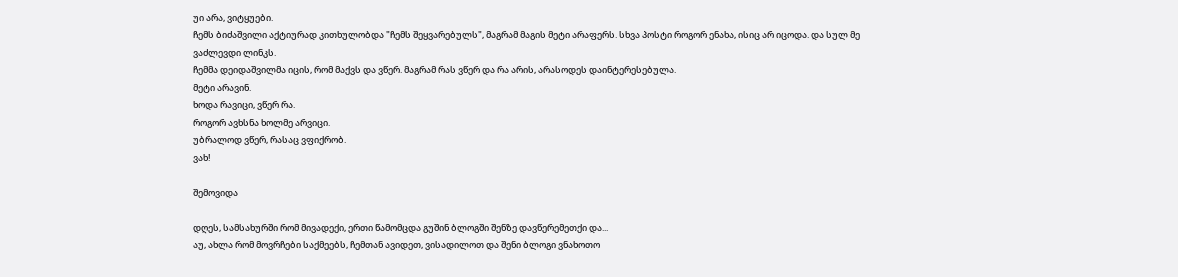უი არა, ვიტყუები.
ჩემს ბიძაშვილი აქტიურად კითხულობდა "ჩემს შეყვარებულს", მაგრამ მაგის მეტი არაფერს. სხვა პოსტი როგორ ენახა, ისიც არ იცოდა. და სულ მე ვაძლევდი ლინკს.
ჩემმა დეიდაშვილმა იცის, რომ მაქვს და ვწერ. მაგრამ რას ვწერ და რა არის, არასოდეს დაინტერესებულა.
მეტი არავინ.
ხოდა რავიცი, ვწერ რა.
როგორ ავხსნა ხოლმე არვიცი.
უბრალოდ ვწერ, რასაც ვფიქრობ.
ვახ!

შემოვიდა

დღეს, სამსახურში რომ მივადექი, ერთი წამომცდა გუშინ ბლოგში შენზე დავწერემეთქი და...
აუ, ახლა რომ მოვრჩები საქმეებს, ჩემთან ავიდეთ, ვისადილოთ და შენი ბლოგი ვნახოთო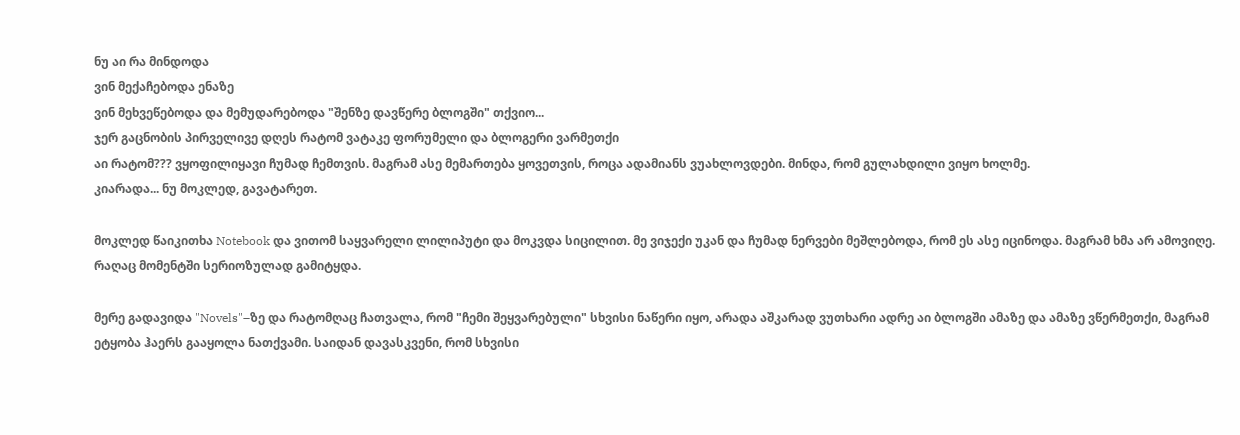ნუ აი რა მინდოდა
ვინ მექაჩებოდა ენაზე
ვინ მეხვეწებოდა და მემუდარებოდა "შენზე დავწერე ბლოგში" თქვიო...
ჯერ გაცნობის პირველივე დღეს რატომ ვატაკე ფორუმელი და ბლოგერი ვარმეთქი
აი რატომ??? ვყოფილიყავი ჩუმად ჩემთვის. მაგრამ ასე მემართება ყოვეთვის, როცა ადამიანს ვუახლოვდები. მინდა, რომ გულახდილი ვიყო ხოლმე.
კიარადა... ნუ მოკლედ, გავატარეთ.

მოკლედ წაიკითხა Notebook და ვითომ საყვარელი ლილიპუტი და მოკვდა სიცილით. მე ვიჯექი უკან და ჩუმად ნერვები მეშლებოდა, რომ ეს ასე იცინოდა. მაგრამ ხმა არ ამოვიღე. რაღაც მომენტში სერიოზულად გამიტყდა.

მერე გადავიდა "Novels"–ზე და რატომღაც ჩათვალა, რომ "ჩემი შეყვარებული" სხვისი ნაწერი იყო, არადა აშკარად ვუთხარი ადრე აი ბლოგში ამაზე და ამაზე ვწერმეთქი, მაგრამ ეტყობა ჰაერს გააყოლა ნათქვამი. საიდან დავასკვენი, რომ სხვისი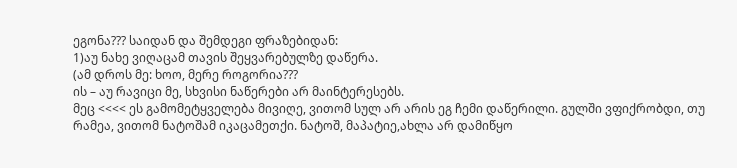ეგონა??? საიდან და შემდეგი ფრაზებიდან:
1)აუ ნახე ვიღაცამ თავის შეყვარებულზე დაწერა.
(ამ დროს მე: ხოო, მერე როგორია???
ის – აუ რავიცი მე, სხვისი ნაწერები არ მაინტერესებს.
მეც <<<< ეს გამომეტყველება მივიღე, ვითომ სულ არ არის ეგ ჩემი დაწერილი. გულში ვფიქრობდი, თუ რამეა, ვითომ ნატოშამ იკაცამეთქი. ნატოშ, მაპატიე,ახლა არ დამიწყო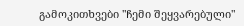გამოკითხვები "ჩემი შეყვარებული"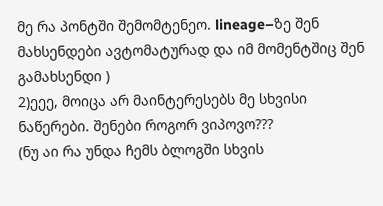მე რა პონტში შემომტენეო. lineage–ზე შენ მახსენდები ავტომატურად და იმ მომენტშიც შენ გამახსენდი )
2)ეეე, მოიცა არ მაინტერესებს მე სხვისი ნაწერები. შენები როგორ ვიპოვო???
(ნუ აი რა უნდა ჩემს ბლოგში სხვის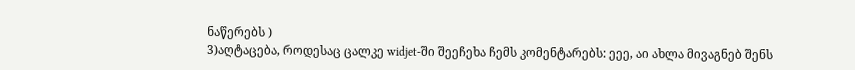ნაწერებს )
3)აღტაცება, როდესაც ცალკე widjet-ში შეეჩეხა ჩემს კომენტარებს: ეეე, აი ახლა მივაგნებ შენს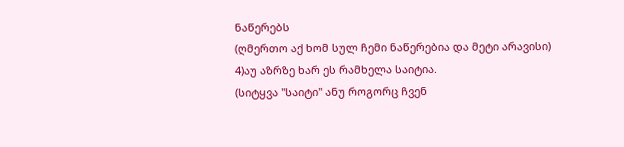ნაწერებს
(ღმერთო აქ ხომ სულ ჩემი ნაწერებია და მეტი არავისი)
4)აუ აზრზე ხარ ეს რამხელა საიტია.
(სიტყვა "საიტი" ანუ როგორც ჩვენ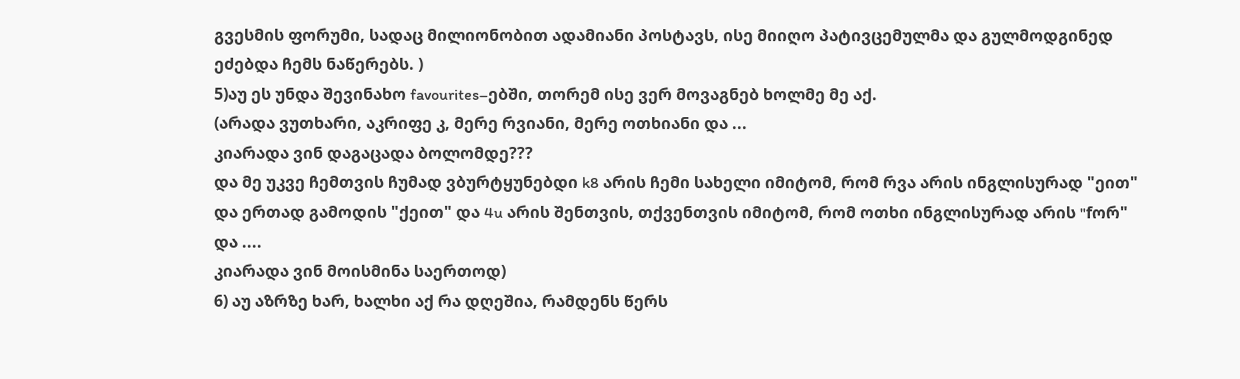გვესმის ფორუმი, სადაც მილიონობით ადამიანი პოსტავს, ისე მიიღო პატივცემულმა და გულმოდგინედ ეძებდა ჩემს ნაწერებს. )
5)აუ ეს უნდა შევინახო favourites–ებში, თორემ ისე ვერ მოვაგნებ ხოლმე მე აქ.
(არადა ვუთხარი, აკრიფე კ, მერე რვიანი, მერე ოთხიანი და ...
კიარადა ვინ დაგაცადა ბოლომდე???
და მე უკვე ჩემთვის ჩუმად ვბურტყუნებდი k8 არის ჩემი სახელი იმიტომ, რომ რვა არის ინგლისურად "ეით" და ერთად გამოდის "ქეით" და 4u არის შენთვის, თქვენთვის იმიტომ, რომ ოთხი ინგლისურად არის "fორ" და ....
კიარადა ვინ მოისმინა საერთოდ)
6) აუ აზრზე ხარ, ხალხი აქ რა დღეშია, რამდენს წერს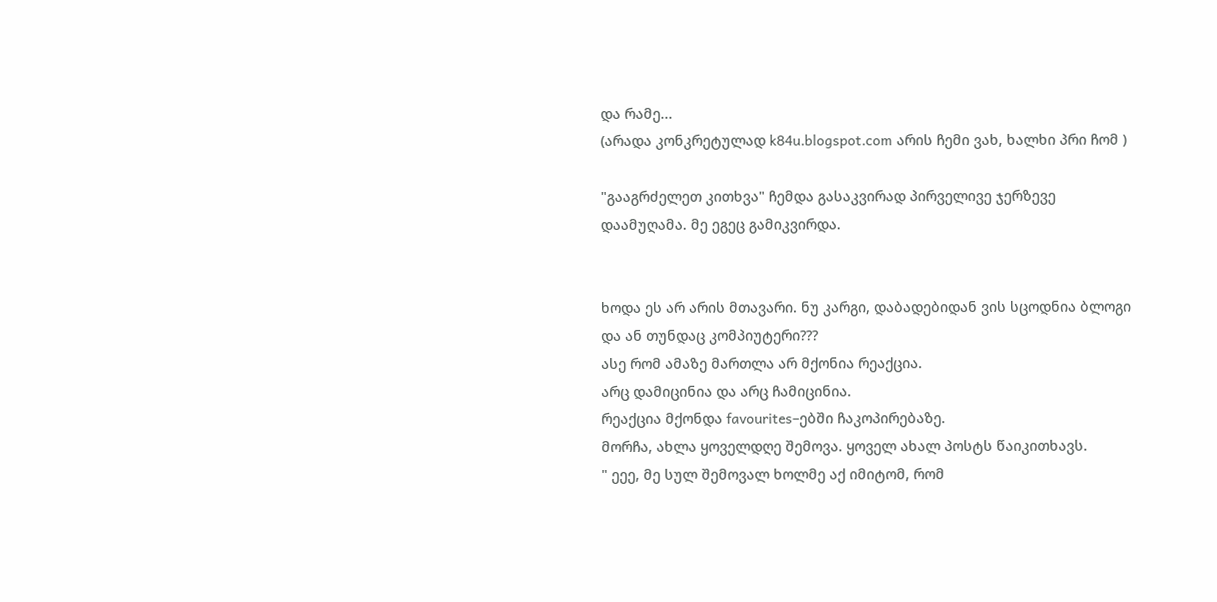და რამე...
(არადა კონკრეტულად k84u.blogspot.com არის ჩემი ვახ, ხალხი პრი ჩომ )

"გააგრძელეთ კითხვა" ჩემდა გასაკვირად პირველივე ჯერზევე დაამუღამა. მე ეგეც გამიკვირდა.


ხოდა ეს არ არის მთავარი. ნუ კარგი, დაბადებიდან ვის სცოდნია ბლოგი და ან თუნდაც კომპიუტერი???
ასე რომ ამაზე მართლა არ მქონია რეაქცია.
არც დამიცინია და არც ჩამიცინია.
რეაქცია მქონდა favourites–ებში ჩაკოპირებაზე.
მორჩა, ახლა ყოველდღე შემოვა. ყოველ ახალ პოსტს წაიკითხავს.
" ეეე, მე სულ შემოვალ ხოლმე აქ იმიტომ, რომ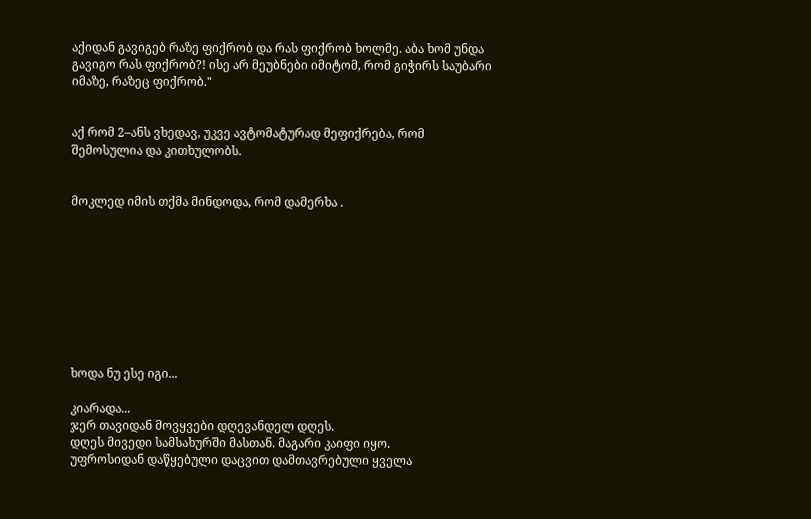აქიდან გავიგებ რაზე ფიქრობ და რას ფიქრობ ხოლმე. აბა ხომ უნდა გავიგო რას ფიქრობ?! ისე არ მეუბნები იმიტომ, რომ გიჭირს საუბარი იმაზე, რაზეც ფიქრობ."


აქ რომ 2–ანს ვხედავ, უკვე ავტომატურად მეფიქრება, რომ შემოსულია და კითხულობს.


მოკლედ იმის თქმა მინდოდა, რომ დამერხა .









ხოდა ნუ ესე იგი...

კიარადა...
ჯერ თავიდან მოვყვები დღევანდელ დღეს.
დღეს მივედი სამსახურში მასთან. მაგარი კაიფი იყო.
უფროსიდან დაწყებული დაცვით დამთავრებული ყველა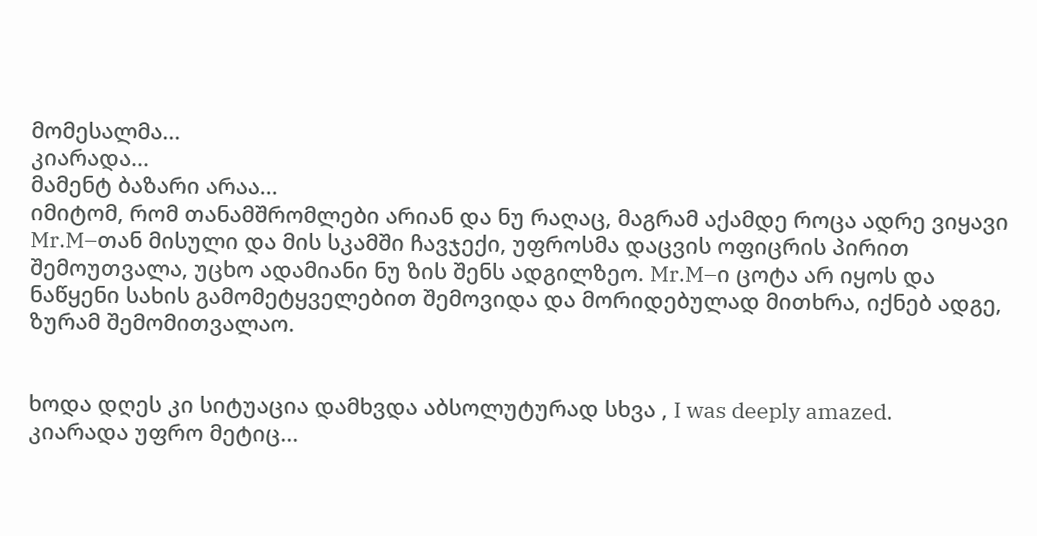მომესალმა...
კიარადა...
მამენტ ბაზარი არაა...
იმიტომ, რომ თანამშრომლები არიან და ნუ რაღაც, მაგრამ აქამდე როცა ადრე ვიყავი Mr.M–თან მისული და მის სკამში ჩავჯექი, უფროსმა დაცვის ოფიცრის პირით შემოუთვალა, უცხო ადამიანი ნუ ზის შენს ადგილზეო. Mr.M–ი ცოტა არ იყოს და ნაწყენი სახის გამომეტყველებით შემოვიდა და მორიდებულად მითხრა, იქნებ ადგე, ზურამ შემომითვალაო.


ხოდა დღეს კი სიტუაცია დამხვდა აბსოლუტურად სხვა , I was deeply amazed.
კიარადა უფრო მეტიც...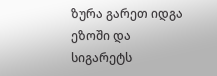ზურა გარეთ იდგა ეზოში და სიგარეტს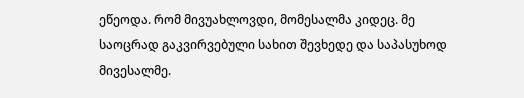ეწეოდა. რომ მივუახლოვდი, მომესალმა კიდეც. მე საოცრად გაკვირვებული სახით შევხედე და საპასუხოდ მივესალმე.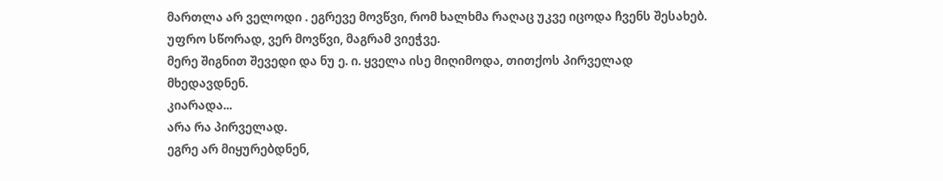მართლა არ ველოდი . ეგრევე მოვწვი, რომ ხალხმა რაღაც უკვე იცოდა ჩვენს შესახებ. უფრო სწორად, ვერ მოვწვი, მაგრამ ვიეჭვე.
მერე შიგნით შევედი და ნუ ე. ი. ყველა ისე მიღიმოდა, თითქოს პირველად მხედავდნენ.
კიარადა...
არა რა პირველად.
ეგრე არ მიყურებდნენ,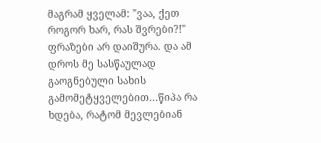მაგრამ ყველამ: "ვაა, ქეთ როგორ ხარ, რას შვრები?!" ფრაზები არ დაიშურა. და ამ დროს მე სასწაულად გაოგნებული სახის გამომეტყველებით...წიპა რა ხდება, რატომ მევლებიან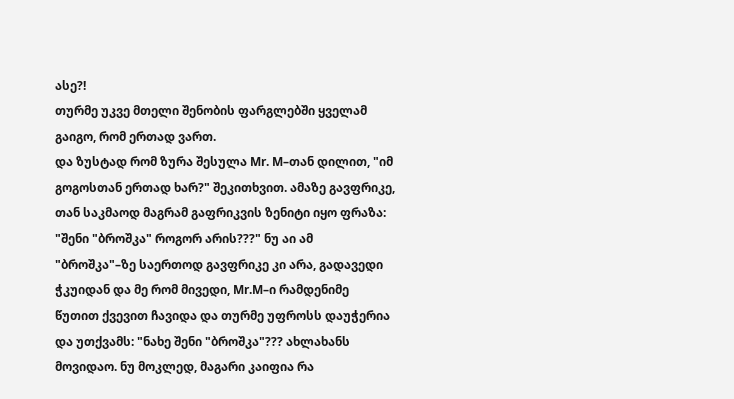ასე?!
თურმე უკვე მთელი შენობის ფარგლებში ყველამ გაიგო, რომ ერთად ვართ.
და ზუსტად რომ ზურა შესულა Mr. M–თან დილით, "იმ გოგოსთან ერთად ხარ?" შეკითხვით. ამაზე გავფრიკე, თან საკმაოდ მაგრამ გაფრიკვის ზენიტი იყო ფრაზა: "შენი "ბროშკა" როგორ არის???" ნუ აი ამ "ბროშკა"–ზე საერთოდ გავფრიკე კი არა, გადავედი ჭკუიდან და მე რომ მივედი, Mr.M–ი რამდენიმე წუთით ქვევით ჩავიდა და თურმე უფროსს დაუჭერია და უთქვამს: "ნახე შენი "ბროშკა"??? ახლახანს მოვიდაო. ნუ მოკლედ, მაგარი კაიფია რა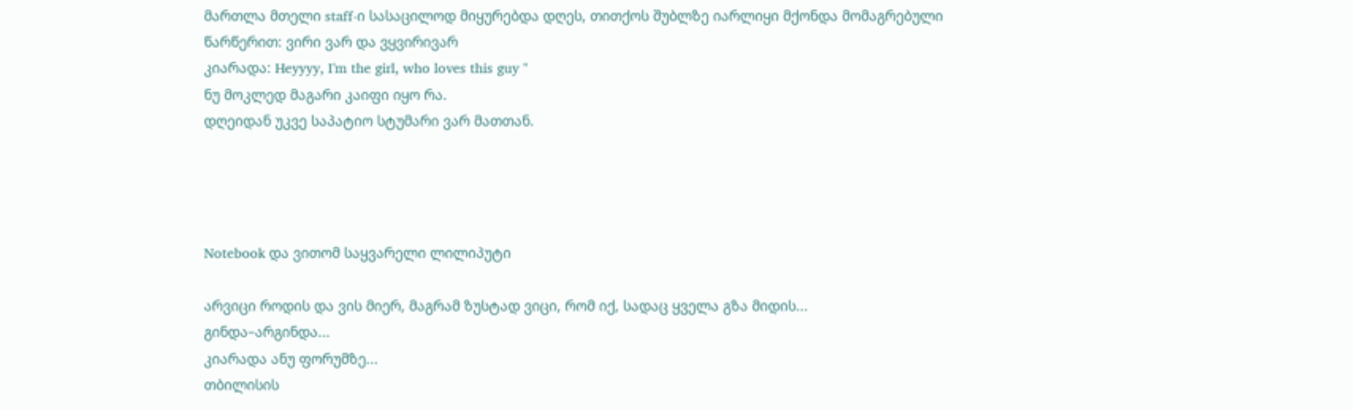მართლა მთელი staff-ი სასაცილოდ მიყურებდა დღეს, თითქოს შუბლზე იარლიყი მქონდა მომაგრებული წარწერით: ვირი ვარ და ვყვირივარ
კიარადა: Heyyyy, I'm the girl, who loves this guy "
ნუ მოკლედ მაგარი კაიფი იყო რა.
დღეიდან უკვე საპატიო სტუმარი ვარ მათთან.




Notebook და ვითომ საყვარელი ლილიპუტი

არვიცი როდის და ვის მიერ, მაგრამ ზუსტად ვიცი, რომ იქ, სადაც ყველა გზა მიდის...
გინდა–არგინდა...
კიარადა ანუ ფორუმზე...
თბილისის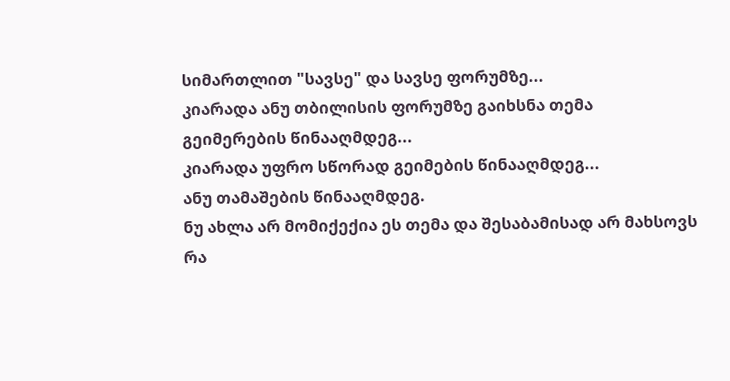სიმართლით "სავსე" და სავსე ფორუმზე...
კიარადა ანუ თბილისის ფორუმზე გაიხსნა თემა
გეიმერების წინააღმდეგ...
კიარადა უფრო სწორად გეიმების წინააღმდეგ...
ანუ თამაშების წინააღმდეგ.
ნუ ახლა არ მომიქექია ეს თემა და შესაბამისად არ მახსოვს რა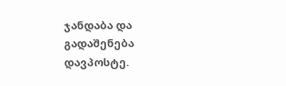ჯანდაბა და გადაშენება დავპოსტე.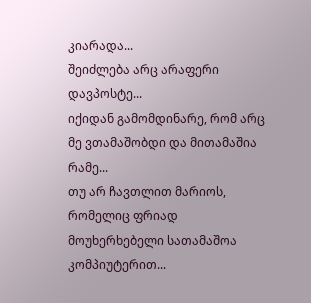კიარადა...
შეიძლება არც არაფერი დავპოსტე...
იქიდან გამომდინარე, რომ არც მე ვთამაშობდი და მითამაშია რამე...
თუ არ ჩავთლით მარიოს, რომელიც ფრიად მოუხერხებელი სათამაშოა კომპიუტერით...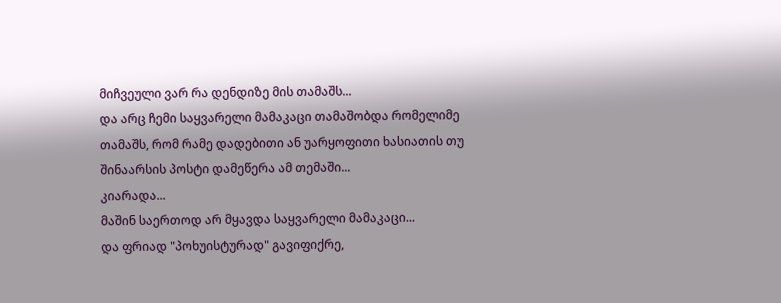მიჩვეული ვარ რა დენდიზე მის თამაშს...
და არც ჩემი საყვარელი მამაკაცი თამაშობდა რომელიმე თამაშს, რომ რამე დადებითი ან უარყოფითი ხასიათის თუ შინაარსის პოსტი დამეწერა ამ თემაში...
კიარადა...
მაშინ საერთოდ არ მყავდა საყვარელი მამაკაცი...
და ფრიად "პოხუისტურად" გავიფიქრე,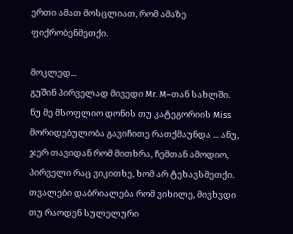ერთი ამათ მოსცლიათ, რომ ამაზე ფიქრობენმეთქი.

მოკლედ...
გუშინ პირველად მივედი Mr. M–თან სახლში. ნუ მე მსოფლიო დონის თუ კატეგორიის Miss მორიდებულობა გავიჩითე რათქმაუნდა ... ანუ, ჯერ თავიდან რომ მითხრა, ჩემთან ამოდიო, პირველი რაც ვიკითხე, ხომ არ ტეხავსმეთქი. თვალები დაბრიალება რომ ვიხილე, მივხვდი თუ რაოდენ სულელური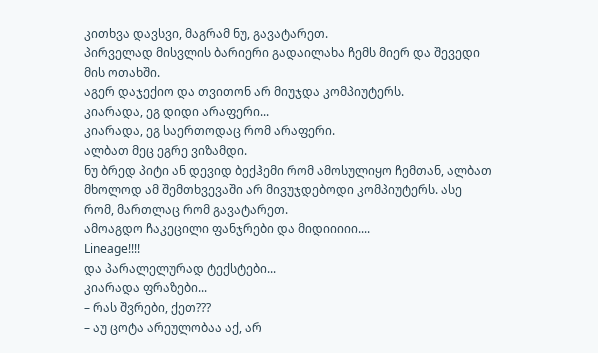კითხვა დავსვი, მაგრამ ნუ, გავატარეთ.
პირველად მისვლის ბარიერი გადაილახა ჩემს მიერ და შევედი მის ოთახში.
აგერ დაჯექიო და თვითონ არ მიუჯდა კომპიუტერს.
კიარადა, ეგ დიდი არაფერი...
კიარადა, ეგ საერთოდაც რომ არაფერი.
ალბათ მეც ეგრე ვიზამდი.
ნუ ბრედ პიტი ან დევიდ ბექჰემი რომ ამოსულიყო ჩემთან, ალბათ მხოლოდ ამ შემთხვევაში არ მივუჯდებოდი კომპიუტერს. ასე რომ, მართლაც რომ გავატარეთ.
ამოაგდო ჩაკეცილი ფანჯრები და მიდიიიიი....
Lineage!!!!
და პარალელურად ტექსტები...
კიარადა ფრაზები...
– რას შვრები, ქეთ???
– აუ ცოტა არეულობაა აქ, არ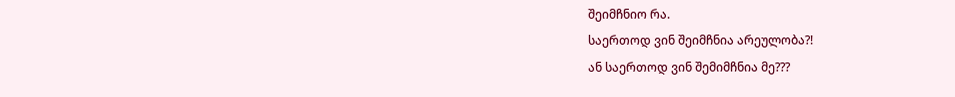შეიმჩნიო რა.
საერთოდ ვინ შეიმჩნია არეულობა?!
ან საერთოდ ვინ შემიმჩნია მე???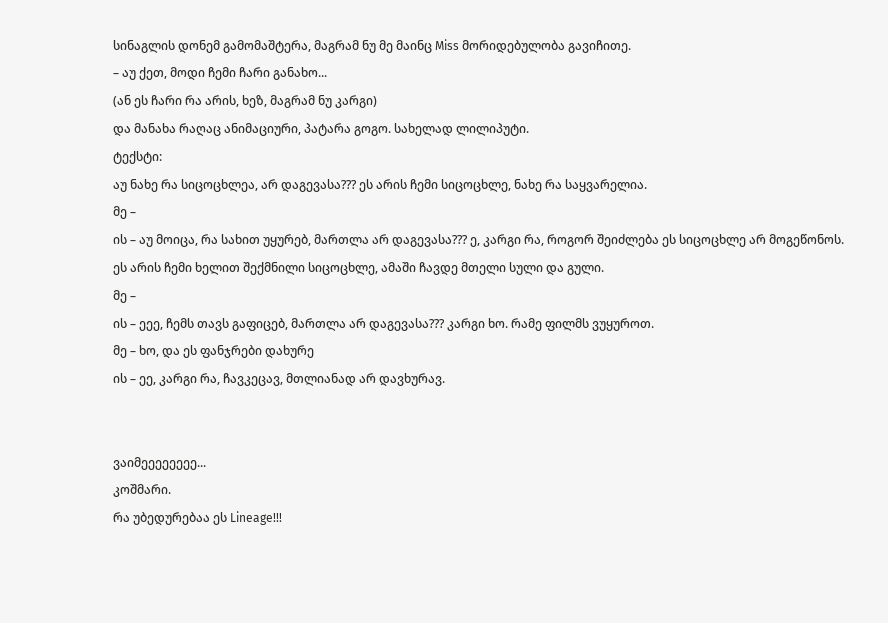სინაგლის დონემ გამომაშტერა, მაგრამ ნუ მე მაინც Miss მორიდებულობა გავიჩითე.
– აუ ქეთ, მოდი ჩემი ჩარი განახო...
(ან ეს ჩარი რა არის, ხეზ, მაგრამ ნუ კარგი)
და მანახა რაღაც ანიმაციური, პატარა გოგო. სახელად ლილიპუტი.
ტექსტი:
აუ ნახე რა სიცოცხლეა, არ დაგევასა??? ეს არის ჩემი სიცოცხლე, ნახე რა საყვარელია.
მე –
ის – აუ მოიცა, რა სახით უყურებ, მართლა არ დაგევასა??? ე, კარგი რა, როგორ შეიძლება ეს სიცოცხლე არ მოგეწონოს. ეს არის ჩემი ხელით შექმნილი სიცოცხლე, ამაში ჩავდე მთელი სული და გული.
მე –
ის – ეეე, ჩემს თავს გაფიცებ, მართლა არ დაგევასა??? კარგი ხო. რამე ფილმს ვუყუროთ.
მე – ხო, და ეს ფანჯრები დახურე
ის – ეე, კარგი რა, ჩავკეცავ, მთლიანად არ დავხურავ.


ვაიმეეეეეეეე...
კოშმარი.
რა უბედურებაა ეს Lineage!!!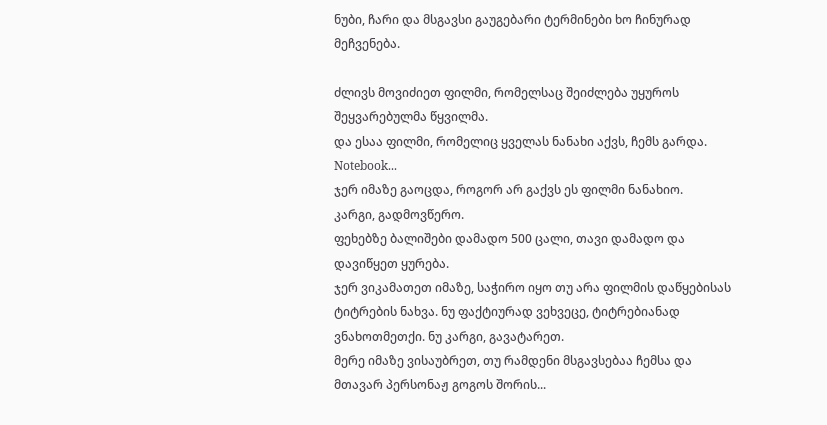ნუბი, ჩარი და მსგავსი გაუგებარი ტერმინები ხო ჩინურად მეჩვენება.

ძლივს მოვიძიეთ ფილმი, რომელსაც შეიძლება უყუროს შეყვარებულმა წყვილმა.
და ესაა ფილმი, რომელიც ყველას ნანახი აქვს, ჩემს გარდა.
Notebook...
ჯერ იმაზე გაოცდა, როგორ არ გაქვს ეს ფილმი ნანახიო.
კარგი, გადმოვწერო.
ფეხებზე ბალიშები დამადო 500 ცალი, თავი დამადო და დავიწყეთ ყურება.
ჯერ ვიკამათეთ იმაზე, საჭირო იყო თუ არა ფილმის დაწყებისას ტიტრების ნახვა. ნუ ფაქტიურად ვეხვეცე, ტიტრებიანად ვნახოთმეთქი. ნუ კარგი, გავატარეთ.
მერე იმაზე ვისაუბრეთ, თუ რამდენი მსგავსებაა ჩემსა და მთავარ პერსონაჟ გოგოს შორის...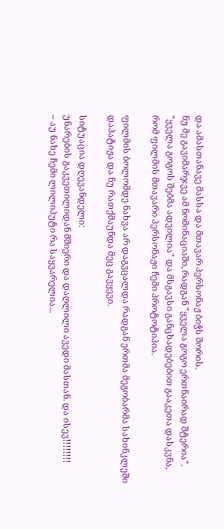და ამასთანავე მასსა და მთავარ პერსონაჟ ბიჭს შორის.
ნუ მე გავიმარჯვე ამ ნომინაციაში, რადგან "ყველა გოგო ერთნაირად შტერია". "ყველა გოგოს შებმა ადვილია" და მსგავსი განცხადებებით გააკეთა დასკვნა, რომ ფილმის მთავარი პერსონაჟი ჩემი პროტოტიპია.

ფილმის ბოლომდე ნახვა არ დაგვცალდა რადგან ერთმა მეგობარმა სახინკლეში დაპატიჟა და ნუ რათქმაუნდა მეც გავყევი.

სიტუაცია დღევანდელი:
უნარების გაკვეთილიდან მშიერი და დაღლილი ავედი მასთან. და ისევ!!!!!!!!
– აუ ნახე ჩემი ლილიპუტი რა საყვარელია...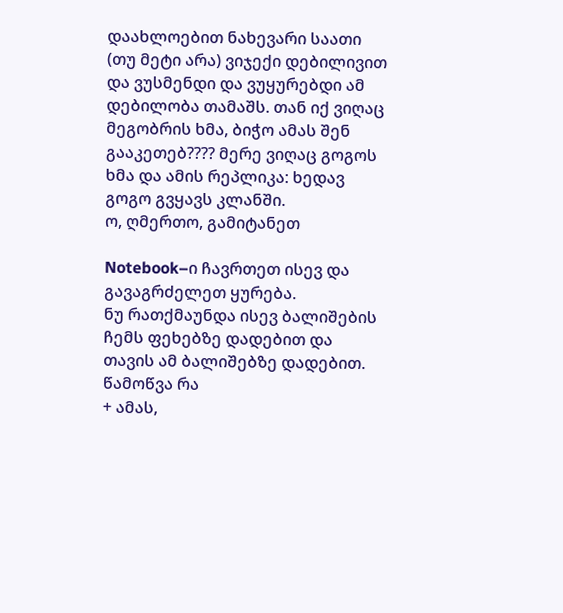დაახლოებით ნახევარი საათი (თუ მეტი არა) ვიჯექი დებილივით და ვუსმენდი და ვუყურებდი ამ დებილობა თამაშს. თან იქ ვიღაც მეგობრის ხმა, ბიჭო ამას შენ გააკეთებ???? მერე ვიღაც გოგოს ხმა და ამის რეპლიკა: ხედავ გოგო გვყავს კლანში.
ო, ღმერთო, გამიტანეთ

Notebook–ი ჩავრთეთ ისევ და გავაგრძელეთ ყურება.
ნუ რათქმაუნდა ისევ ბალიშების ჩემს ფეხებზე დადებით და თავის ამ ბალიშებზე დადებით. წამოწვა რა
+ ამას,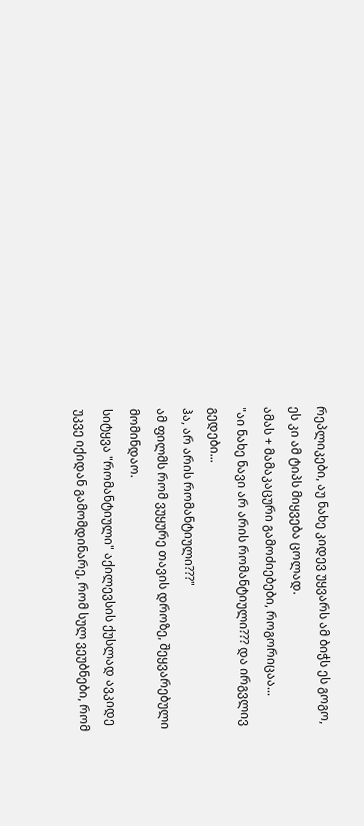რეპლიკები, აუ ნახე კიდევ უყვარს ამ ბიჭს ეს გოგო, ეს კი ამ ტიპს მიყვება ცოლად.
ამას + მამაკაცური გამოძიებები, როგორიცაა...
"აი ნახე ნავი არ არის რომანტიული??? და ირგვლივ გედები...
ჰა, არ არის რომანტიული???"
ამ ფილმს რომ ვუყურე თავის დროზე, შეყვარებული მომინდაო.
სიტყვა "რომანტიული" აქილევსის ქუსლად ავკიდე უკვე იქიდან გამომდინარე, რომ სულ ვეუბნები, რომ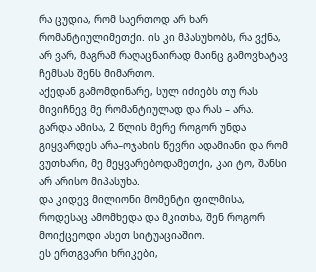რა ცუდია, რომ საერთოდ არ ხარ რომანტიულიმეთქი. ის კი მპასუხობს, რა ვქნა, არ ვარ, მაგრამ რაღაცნაირად მაინც გამოვხატავ ჩემსას შენს მიმართო.
აქედან გამომდინარე, სულ იძიებს თუ რას მივიჩნევ მე რომანტიულად და რას – არა.
გარდა ამისა, 2 წლის მერე როგორ უნდა გიყვარდეს არა–ოჯახის წევრი ადამიანი და რომ ვუთხარი, მე მეყვარებოდამეთქი, კაი ტო, შანსი არ არისო მიპასუხა.
და კიდევ მილიონი მომენტი ფილმისა, როდესაც ამომხედა და მკითხა, შენ როგორ მოიქცეოდი ასეთ სიტუაციაშიო.
ეს ერთგვარი ხრიკები,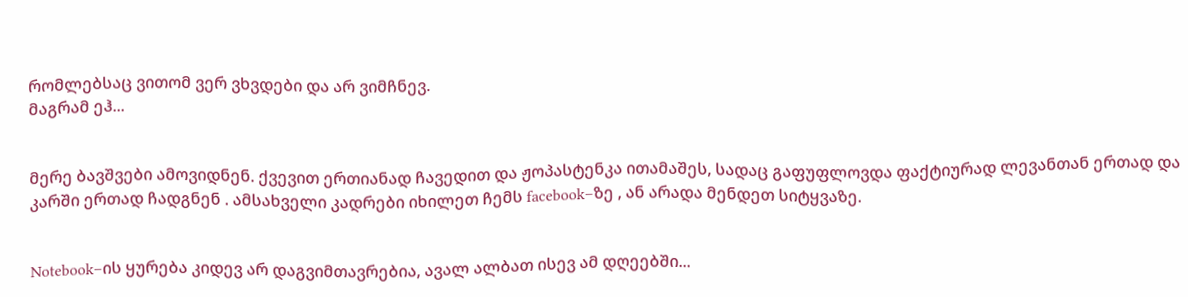რომლებსაც ვითომ ვერ ვხვდები და არ ვიმჩნევ.
მაგრამ ეჰ...


მერე ბავშვები ამოვიდნენ. ქვევით ერთიანად ჩავედით და ჟოპასტენკა ითამაშეს, სადაც გაფუფლოვდა ფაქტიურად ლევანთან ერთად და კარში ერთად ჩადგნენ . ამსახველი კადრები იხილეთ ჩემს facebook–ზე , ან არადა მენდეთ სიტყვაზე.


Notebook–ის ყურება კიდევ არ დაგვიმთავრებია, ავალ ალბათ ისევ ამ დღეებში...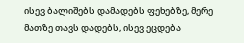ისევ ბალიშებს დამადებს ფეხებზე, მერე მათზე თავს დადებს, ისევ ეცდება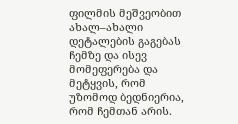ფილმის მეშვეობით ახალ–ახალი დეტალების გაგებას ჩემზე და ისევ მომეფერება და მეტყვის, რომ უზომოდ ბედნიერია, რომ ჩემთან არის.